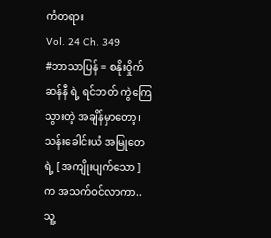ကံတရား
Vol. 24 Ch. 349
#ဘာသာပြန် = စနိုးဝှိုက်
ဆန်နီ ရဲ့ ရင်ဘတ် ကွဲကြေသွားတဲ့ အချိန်မှာတော့၊ သန်းခေါင်းယံ အမြုတေရဲ့ [ အကျိုးပျက်သော ] က အသက်ဝင်လာကာ..သူ့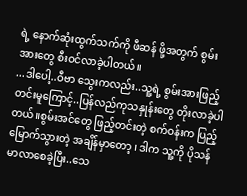ရဲ့ နောက်ဆုံးထွက်သက်ကို ဖီဆန် ဖို့အတွက် စွမ်းအားတွေ စီးဝင်လာခဲ့ပါတယ်။
...ဒါပေါ့..ဝီဗာ သွေးကလည်း..သူ့ရဲ့ စွမ်းအားဖြည့်တင်းမူကြောင့်..ပြန်လည်ကုသနှုန်းတွေ တိုးလာခဲ့ပါတယ်။စွမ်းအင်တွေ ဖြည့်တင်းတဲ့ စက်ဝန်းက ပြည့်မြောက်သွားတဲ့ အချိန်မှာတော့ ၊ ဒါက သူ့ကို ပိုသန်မာလာစေခဲ့ပြီး..သေ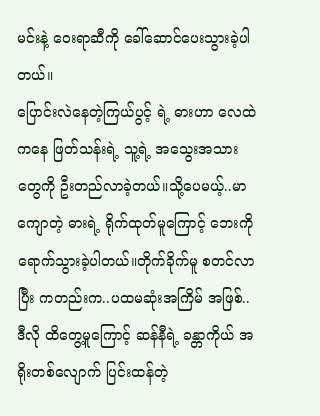မင်းနဲ့ ဝေးရာဆီကို ခေါ်ဆောင်ပေးသွားခဲ့ပါတယ်။
ပြောင်းလဲနေတဲ့ကြယ်ပွင့် ရဲ့ ဓားဟာ လေထဲကနေ ဖြတ်သန်းရဲ့ သူ့ရဲ့ အသွေးအသားတွေကို ဦးတည်လာခဲ့တယ်။သို့ပေမယ့်..မာကျောတဲ့ ဓားရဲ့ ရိုက်ထုတ်မူကြောင့် ဘေးကို ရောက်သွားခဲ့ပါတယ်။တိုက်ခိုက်မူ စတင်လာပြီး ကတည်းက..ပထမဆုံးအကြိမ် အဖြစ်..ဒီလို ထိတွေ့မူကြောင့် ဆန်နီရဲ့ ခန္တာကိုယ် အရိုးတစ်လျောက် ပြင်းထန်တဲ့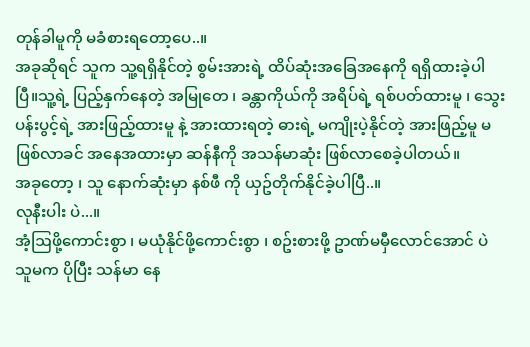တုန်ခါမူကို မခံစားရတော့ပေ..။
အခုဆိုရင် သူက သူ့ရရှိနိုင်တဲ့ စွမ်းအားရဲ့ ထိပ်ဆုံးအခြေအနေကို ရရှိထားခဲ့ပါပြီ။သူ့ရဲ့ ပြည့်နှက်နေတဲ့ အမြုတေ ၊ ခန္တာကိုယ်ကို အရိပ်ရဲ့ ရစ်ပတ်ထားမူ ၊ သွေးပန်းပွင့်ရဲ့ အားဖြည့်ထားမူ နဲ့ အားထားရတဲ့ ဓားရဲ့ မကျိုးပဲ့နိုင်တဲ့ အားဖြည့်မူ မဖြစ်လာခင် အနေအထားမှာ ဆန်နီကို အသန်မာဆုံး ဖြစ်လာစေခဲ့ပါတယ်။
အခုတော့ ၊ သူ နောက်ဆုံးမှာ နစ်ဖီ ကို ယှဥ်တိုက်နိုင်ခဲ့ပါပြီ..။
လုနီးပါး ပဲ...။
အံ့ဩဖို့ကောင်းစွာ ၊ မယုံနိုင်ဖို့ကောင်းစွာ ၊ စဥ်းစားဖို့ ဥာဏ်မမှီလောင်အောင် ပဲ သူမက ပိုပြီး သန်မာ နေ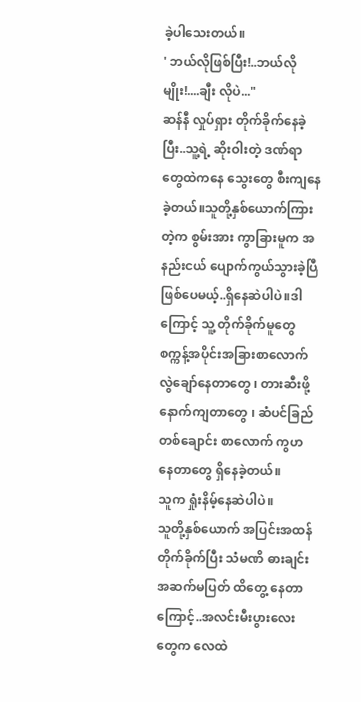ခဲ့ပါသေးတယ်။
' ဘယ်လိုဖြစ်ပြီး!..ဘယ်လိုမျိုး!....ချီး လိုပဲ..."
ဆန်နီ လှုပ်ရှား တိုက်ခိုက်နေခဲ့ပြီး..သူ့ရဲ့ ဆိုးဝါးတဲ့ ဒဏ်ရာတွေထဲကနေ သွေးတွေ စီးကျနေခဲ့တယ်။သူတို့နှစ်ယောက်ကြားတဲ့က စွမ်းအား ကွာခြားမူက အနည်းငယ် ပျောက်ကွယ်သွားခဲ့ပြီ ဖြစ်ပေမယ့်..ရှိနေဆဲပါပဲ။ဒါကြောင့် သူ့ တိုက်ခိုက်မူတွေ စက္ကန့်အပိုင်းအခြားစာလောက် လွဲချော်နေတာတွေ ၊ တားဆီးဖို့ နောက်ကျတာတွေ ၊ ဆံပင်ခြည်တစ်ချောင်း စာလောက် ကွဟ နေတာတွေ ရှိနေခဲ့တယ်။
သူက ရှုံးနိမ့်နေဆဲပါပဲ။
သူတို့နှစ်ယောက် အပြင်းအထန် တိုက်ခိုက်ပြီး သံမဏိ ဓားချင်း အဆက်မပြတ် ထိတွေ့ နေတာကြောင့်..အလင်းမီးပွားလေးတွေက လေထဲ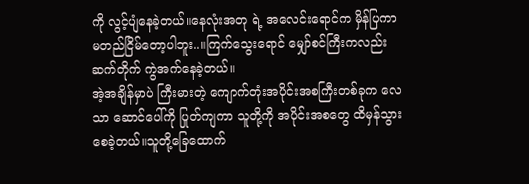ကို လွင့်ပျံနေခဲ့တယ်။နေလုံးအတု ရဲ့ အလေင်းရောင်က မှိန်ပြကာ မတည်ငြိမ်တော့ပါဘူး..။ကြက်သွေးရောင် မျှော်စင်ကြီးကလည်း ဆက်တိုက် ကွဲအက်နေခဲ့တယ်။
အဲ့အချိန်မှာပဲ ကြီးမားတဲ့ ကျောက်တုံးအပိုင်းအစကြီးတစ်ခုက လေသာ ဆောင်ပေါ်ကို ပြုတ်ကျကာ သူတို့ကို အပိုင်းအစတွေ ထိမှန်သွားစေခဲ့တယ်။သူတို့ခြေထောက်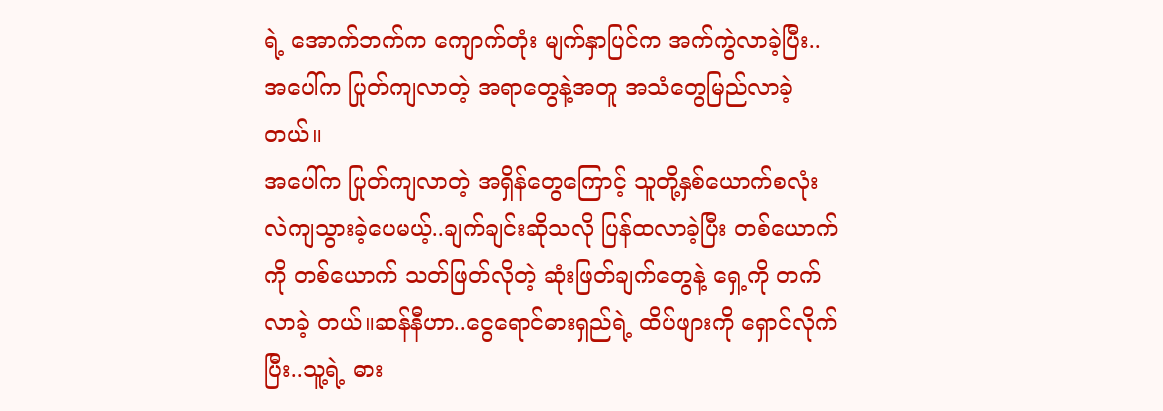ရဲ့ အောက်ဘက်က ကျောက်တုံး မျက်နှာပြင်က အက်ကွဲလာခဲ့ပြီး..အပေါ်က ပြုတ်ကျလာတဲ့ အရာတွေနဲ့အတူ အသံတွေမြည်လာခဲ့တယ်။
အပေါ်က ပြုတ်ကျလာတဲ့ အရှိန်တွေကြောင့် သူတို့နှစ်ယောက်စလုံး လဲကျသွားခဲ့ပေမယ့်..ချက်ချင်းဆိုသလို ပြန်ထလာခဲ့ပြီး တစ်ယောက်ကို တစ်ယောက် သတ်ဖြတ်လိုတဲ့ ဆုံးဖြတ်ချက်တွေနဲ့ ရှေ့ကို တက်လာခဲ့ တယ်။ဆန်နီဟာ..ငွေရောင်ဓားရှည်ရဲ့ ထိပ်ဖျားကို ရှောင်လိုက်ပြီး..သူ့ရဲ့ ဓား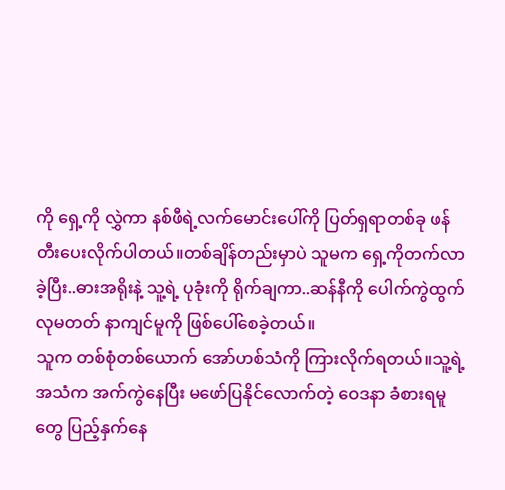ကို ရှေ့ကို လွှဲကာ နစ်ဖီရဲ့လက်မောင်းပေါ်ကို ပြတ်ရှရာတစ်ခု ဖန်တီးပေးလိုက်ပါတယ်။တစ်ချိန်တည်းမှာပဲ သူမက ရှေ့ကိုတက်လာခဲ့ပြီး..ဓားအရိုးနဲ့ သူ့ရဲ့ ပုခုံးကို ရိုက်ချကာ..ဆန်နီကို ပေါက်ကွဲထွက်လုမတတ် နာကျင်မူကို ဖြစ်ပေါ်စေခဲ့တယ်။
သူက တစ်စုံတစ်ယောက် အော်ဟစ်သံကို ကြားလိုက်ရတယ်။သူ့ရဲ့ အသံက အက်ကွဲနေပြီး မဖော်ပြနိုင်လောက်တဲ့ ဝေဒနာ ခံစားရမူတွေ ပြည့်နှက်နေ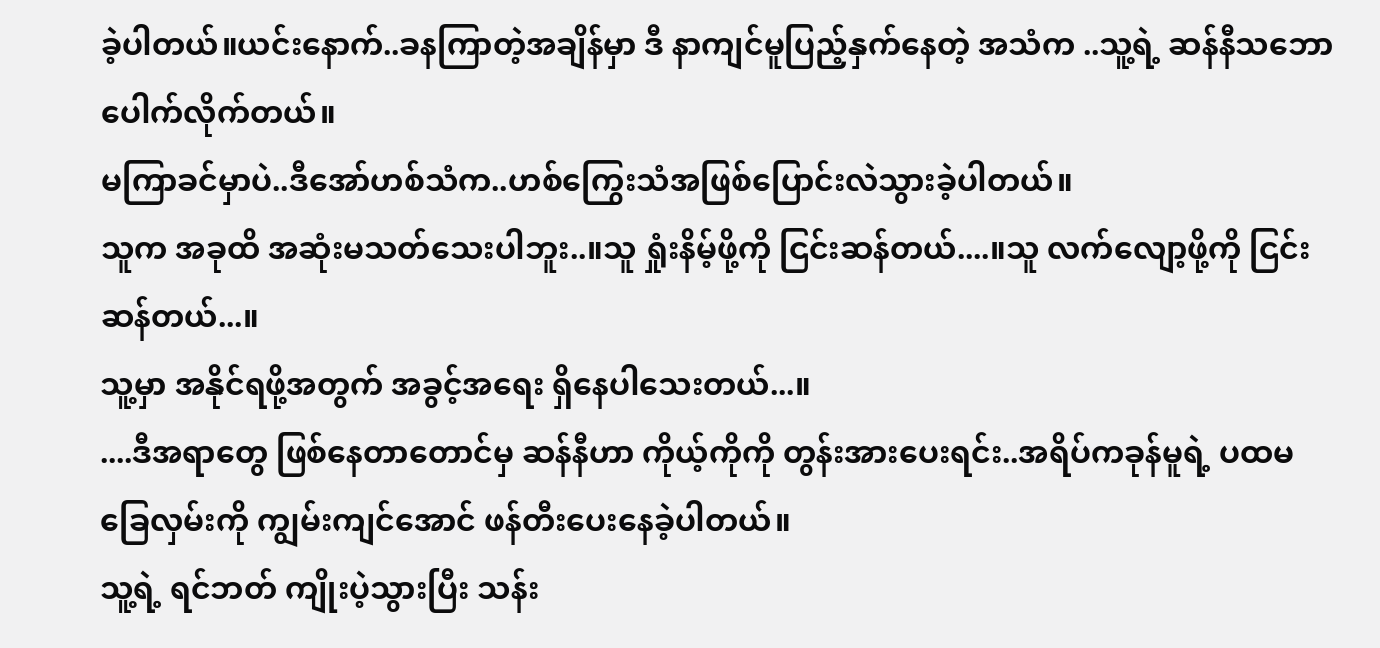ခဲ့ပါတယ်။ယင်းနောက်..ခနကြာတဲ့အချိန်မှာ ဒီ နာကျင်မူပြည့်နှက်နေတဲ့ အသံက ..သူ့ရဲ့ ဆန်နီသဘောပေါက်လိုက်တယ်။
မကြာခင်မှာပဲ..ဒီအော်ဟစ်သံက..ဟစ်ကြွေးသံအဖြစ်ပြောင်းလဲသွားခဲ့ပါတယ်။
သူက အခုထိ အဆုံးမသတ်သေးပါဘူး..။သူ ရှုံးနိမ့်ဖို့ကို ငြင်းဆန်တယ်....။သူ လက်လျော့ဖို့ကို ငြင်းဆန်တယ်...။
သူ့မှာ အနိုင်ရဖို့အတွက် အခွင့်အရေး ရှိနေပါသေးတယ်...။
....ဒီအရာတွေ ဖြစ်နေတာတောင်မှ ဆန်နီဟာ ကိုယ့်ကိုကို တွန်းအားပေးရင်း..အရိပ်ကခုန်မူရဲ့ ပထမခြေလှမ်းကို ကျွမ်းကျင်အောင် ဖန်တီးပေးနေခဲ့ပါတယ်။
သူ့ရဲ့ ရင်ဘတ် ကျိုးပဲ့သွားပြီး သန်း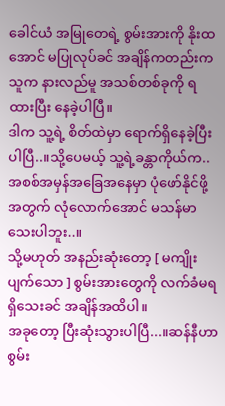ခေါင်ယံ အမြုတေရဲ့ စွမ်းအားကို နိုးထအောင် မပြုလုပ်ခင် အချိန်ကတည်းက သူက နားလည်မူ အသစ်တစ်ခုကို ရထားပြီး နေခဲ့ပါပြီ။
ဒါက သူ့ရဲ့ စိတ်ထဲမှာ ရောက်ရှိနေခဲ့ပြီးပါပြီ..။သို့ပေမယ့် သူ့ရဲ့ခန္တာကိုယ်က..အစစ်အမှန်အခြေအနေမှာ ပုံဖော်နိုင်ဖို့အတွက် လုံလောက်အောင် မသန်မာသေးပါဘူး..။
သို့မဟုတ် အနည်းဆုံးတော့ [ မကျိုးပျက်သော ] စွမ်းအားတွေကို လက်ခံမရရှိသေးခင် အချိန်အထိပါ။
အခုတော့ ပြီးဆုံးသွားပါပြီ...။ဆန်နီဟာ စွမ်း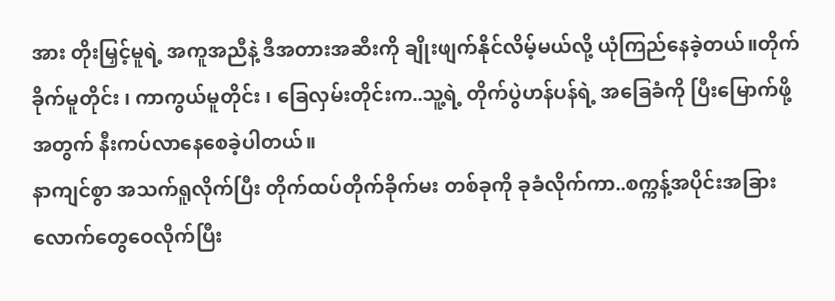အား တိုးမြှင့်မူရဲ့ အကူအညီနဲ့ ဒီအတားအဆီးကို ချိုးဖျက်နိုင်လိမ့်မယ်လို့ ယုံကြည်နေခဲ့တယ်။တိုက်ခိုက်မူတိုင်း ၊ ကာကွယ်မူတိုင်း ၊ ခြေလှမ်းတိုင်းက..သူ့ရဲ့ တိုက်ပွဲဟန်ပန်ရဲ့ အခြေခံကို ပြီးမြောက်ဖို့အတွက် နီးကပ်လာနေစေခဲ့ပါတယ်။
နာကျင်စွာ အသက်ရူလိုက်ပြီး တိုက်ထပ်တိုက်ခိုက်မး တစ်ခုကို ခုခံလိုက်ကာ..စက္ကန့်အပိုင်းအခြားလောက်တွေဝေလိုက်ပြီး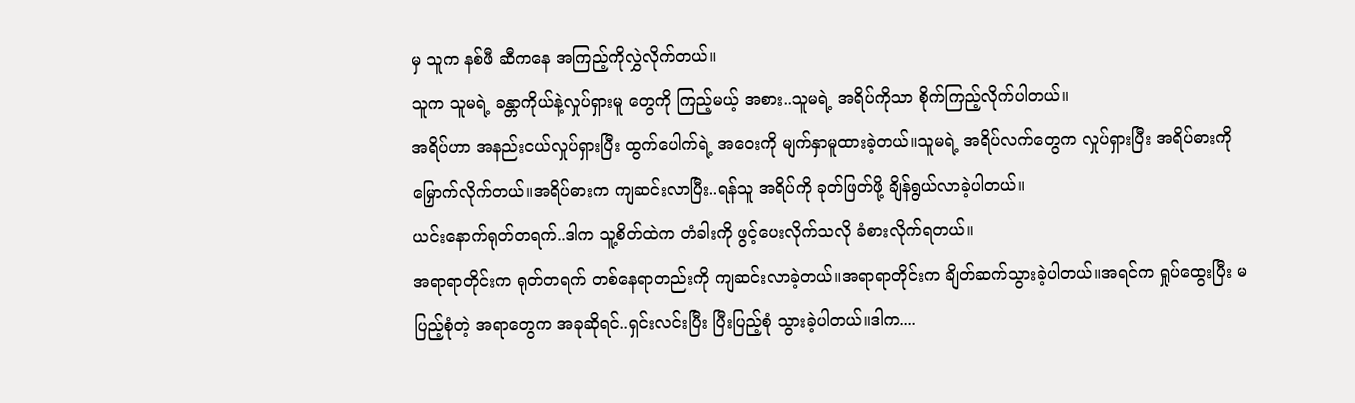မှ သူက နစ်ဖီ ဆီကနေ အကြည့်ကိုလွှဲလိုက်တယ်။
သူက သူမရဲ့ ခန္တာကိုယ်နဲ့လှုပ်ရှားမူ တွေကို ကြည့်မယ့် အစား..သူမရဲ့ အရိပ်ကိုသာ စိုက်ကြည့်လိုက်ပါတယ်။
အရိပ်ဟာ အနည်းငယ်လှုပ်ရှားပြီး ထွက်ပေါက်ရဲ့ အဝေးကို မျက်နှာမူထားခဲ့တယ်။သူမရဲ့ အရိပ်လက်တွေက လှုပ်ရှားပြီး အရိပ်ဓားကို မြှောက်လိုက်တယ်။အရိပ်ဓားက ကျဆင်းလာပြီး..ရန်သူ အရိပ်ကို ခုတ်ဖြတ်ဖို့ ချိန်ရွယ်လာခဲ့ပါတယ်။
ယင်းနောက်ရုတ်တရက်..ဒါက သူ့စိတ်ထဲက တံခါးကို ဖွင့်ပေးလိုက်သလို ခံစားလိုက်ရတယ်။
အရာရာတိုင်းက ရုတ်တရက် တစ်နေရာတည်းကို ကျဆင်းလာခဲ့တယ်။အရာရာတိုင်းက ချိတ်ဆက်သွားခဲ့ပါတယ်။အရင်က ရှုပ်ထွေးပြီး မပြည့်စုံတဲ့ အရာတွေက အခုဆိုရင်..ရှင်းလင်းပြီး ပြီးပြည့်စုံ သွားခဲ့ပါတယ်။ဒါက....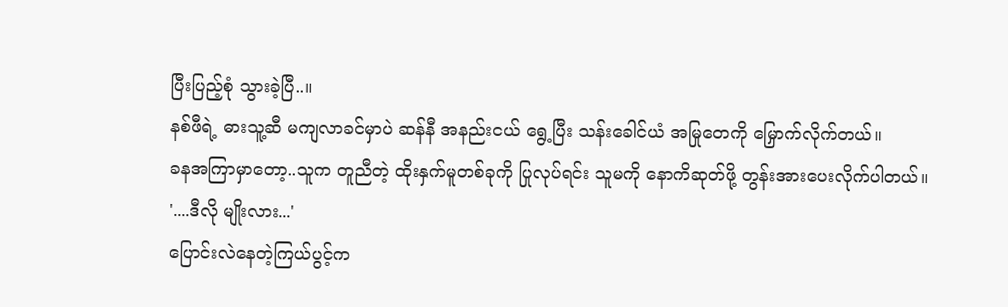ပြီးပြည့်စုံ သွားခဲ့ပြီ..။
နစ်ဖီရဲ့ ဓားသူ့ဆီ မကျလာခင်မှာပဲ ဆန်နီ အနည်းငယ် ရွေ့ပြီး သန်းခေါင်ယံ အမြုတေကို မြှောက်လိုက်တယ်။
ခနအကြာမှာတော့..သူက တူညီတဲ့ ထိုးနှက်မူတစ်ခုကို ပြုလုပ်ရင်း သူမကို နောကိဆုတ်ဖို့ တွန်းအားပေးလိုက်ပါတယ်။
'....ဒီလို မျိုးလား...'
ပြောင်းလဲနေတဲ့ကြယ်ပွင့်က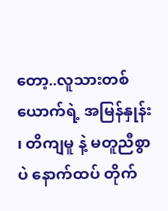တော့..လူသားတစ်ယောက်ရဲ့ အမြန်နှုန်း ၊ တိကျမူ နဲ့ မတူညီစွာပဲ နောက်ထပ် တိုက်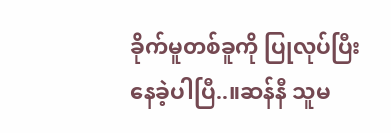ခိုက်မူတစ်ခူကို ပြုလုပ်ပြီးနေခဲ့ပါပြီ..။ဆန်နီ သူမ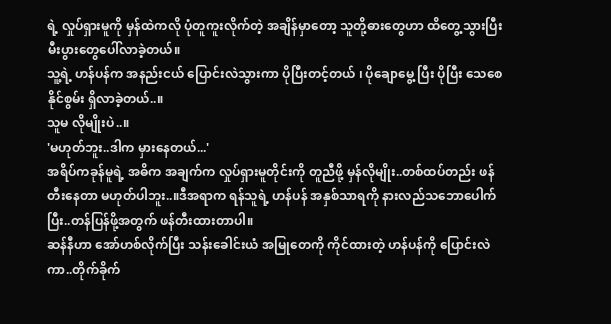ရဲ့ လှုပ်ရှားမူကို မှန်ထဲကလို ပုံတူကူးလိုက်တဲ့ အချိန်မှာတော့ သူတို့ဓားတွေဟာ ထိတွေ့သွားပြီး မီးပွားတွေပေါ်လာခဲ့တယ်။
သူ့ရဲ့ ဟန်ပန်က အနည်းငယ် ပြောင်းလဲသွားကာ ပိုပြီးတင့်တယ် ၊ ပိုချောမွေ့ ပြီး ပိုပြီး သေစေနိုင်စွမ်း ရှိလာခဲ့တယ်..။
သူမ လိုမျိုးပဲ..။
'မဟုတ်ဘူး..ဒါက မှားနေတယ်...'
အရိပ်ကခုန်မူရဲ့ အဓိက အချက်က လှုပ်ရှားမူတိုင်းကို တူညီဖို့ မှန်လိုမျိုး..တစ်ထပ်တည်း ဖန်တီးနေတာ မဟုတ်ပါဘူး..။ဒီအရာက ရန်သူရဲ့ ဟန်ပန် အနှစ်သာရကို နားလည်သဘောပေါက်ပြီး..တန်ပြန်ဖို့အတွက် ဖန်တီးထားတာပါ။
ဆန်နီဟာ အော်ဟစ်လိုက်ပြီး သန်းခေါင်းယံ အမြုတေကို ကိုင်ထားတဲ့ ဟန်ပန်ကို ပြောင်းလဲကာ..တိုက်ခိုက်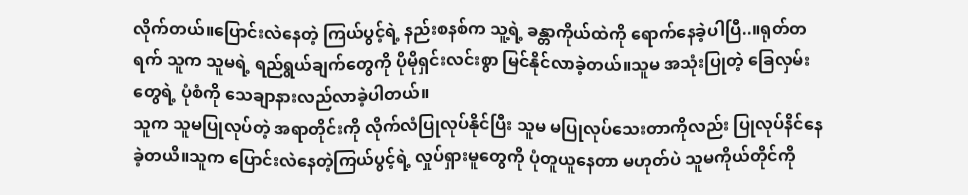လိုက်တယ်။ပြောင်းလဲနေတဲ့ ကြယ်ပွင့်ရဲ့ နည်းစနစ်က သူ့ရဲ့ ခန္တာကိုယ်ထဲကို ရောက်နေခဲ့ပါပြီ..။ရုတ်တရက် သူက သူမရဲ့ ရည်ရွယ်ချက်တွေကို ပိုမိုရှင်းလင်းစွာ မြင်နိုင်လာခဲ့တယ်။သူမ အသုံးပြုတဲ့ ခြေလှမ်းတွေရဲ့ ပုံစံကို သေချာနားလည်လာခဲ့ပါတယ်။
သူက သူမပြုလုပ်တဲ့ အရာတိုင်းကို လိုက်လံပြုလုပ်နိုင်ပြီး သူမ မပြုလုပ်သေးတာကိုလည်း ပြုလုပ်နိင်နေခဲ့တယိ။သူက ပြောင်းလဲနေတဲ့ကြယ်ပွင့်ရဲ့ လှုပ်ရှားမူတွေကို ပုံတူယူနေတာ မဟုတ်ပဲ သူမကိုယ်တိုင်ကို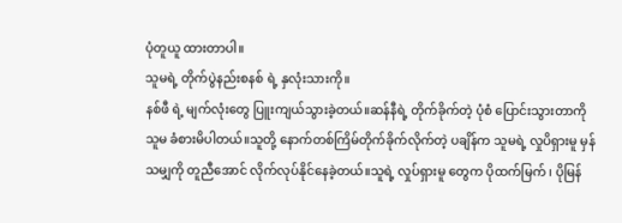ပုံတူယူ ထားတာပါ။
သူမရဲ့ တိုက်ပွဲနည်းစနစ် ရဲ့ နှလုံးသားကို။
နစ်ဖီ ရဲ့ မျက်လုံးတွေ ပြူးကျယ်သွားခဲ့တယ်။ဆန်နီရဲ့ တိုက်ခိုက်တဲ့ ပုံစံ ပြောင်းသွားတာကို သူမ ခံစားမိပါတယ်။သူတို့ နောက်တစ်ကြိမ်တိုက်ခိုက်လိုက်တဲ့ ပချိန်က သူမရဲ့ လှုပိရှားမူ မှန်သမျှကို တူညီအောင် လိုက်လုပ်နိုင်နေခဲ့တယ်။သူရဲ့ လှုပ်ရှားမူ တွေက ပိုထက်မြက် ၊ ပိုမြန်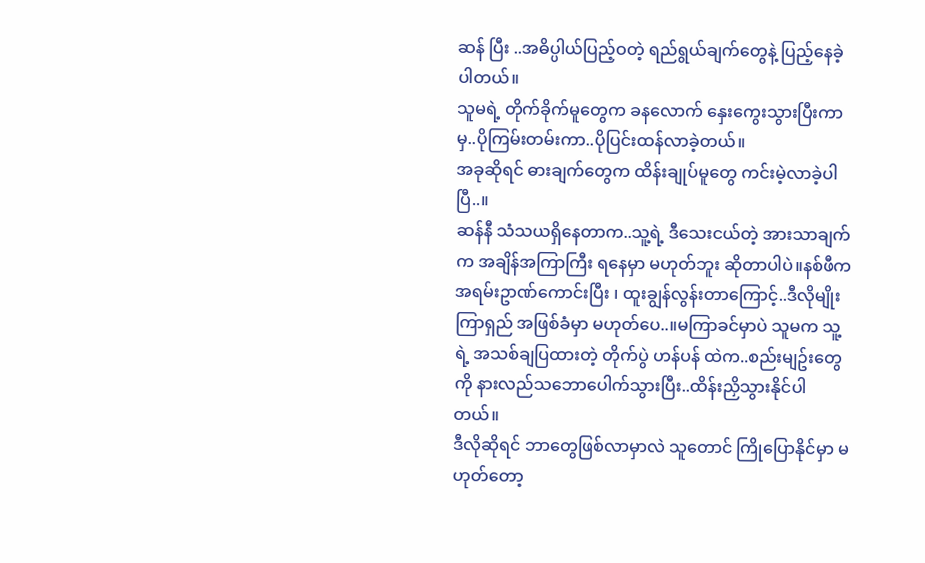ဆန် ပြီး ..အဓိပ္ပါယ်ပြည့်ဝတဲ့ ရည်ရွယ်ချက်တွေနဲ့ ပြည့်နေခဲ့ပါတယ်။
သူမရဲ့ တိုက်ခိုက်မူတွေက ခနလောက် နှေးကွေးသွားပြီးကာမှ..ပိုကြမ်းတမ်းကာ..ပိုပြင်းထန်လာခဲ့တယ်။
အခုဆိုရင် ဓားချက်တွေက ထိန်းချုပ်မူတွေ ကင်းမဲ့လာခဲ့ပါပြီ..။
ဆန်နီ သံသယရှိနေတာက..သူ့ရဲ့ ဒီသေးငယ်တဲ့ အားသာချက်က အချိန်အကြာကြီး ရနေမှာ မဟုတ်ဘူး ဆိုတာပါပဲ။နစ်ဖီက အရမ်းဥာဏ်ကောင်းပြီး ၊ ထူးချွန်လွန်းတာကြောင့်..ဒီလိုမျိုးကြာရှည် အဖြစ်ခံမှာ မဟုတ်ပေ..။မကြာခင်မှာပဲ သူမက သူ့ရဲ့ အသစ်ချပြထားတဲ့ တိုက်ပွဲ ဟန်ပန် ထဲက..စည်းမျဥ်းတွေကို နားလည်သဘောပေါက်သွားပြီး..ထိန်းညှိသွားနိုင်ပါတယ်။
ဒီလိုဆိုရင် ဘာတွေဖြစ်လာမှာလဲ သူတောင် ကြိုပြောနိုင်မှာ မဟုတ်တော့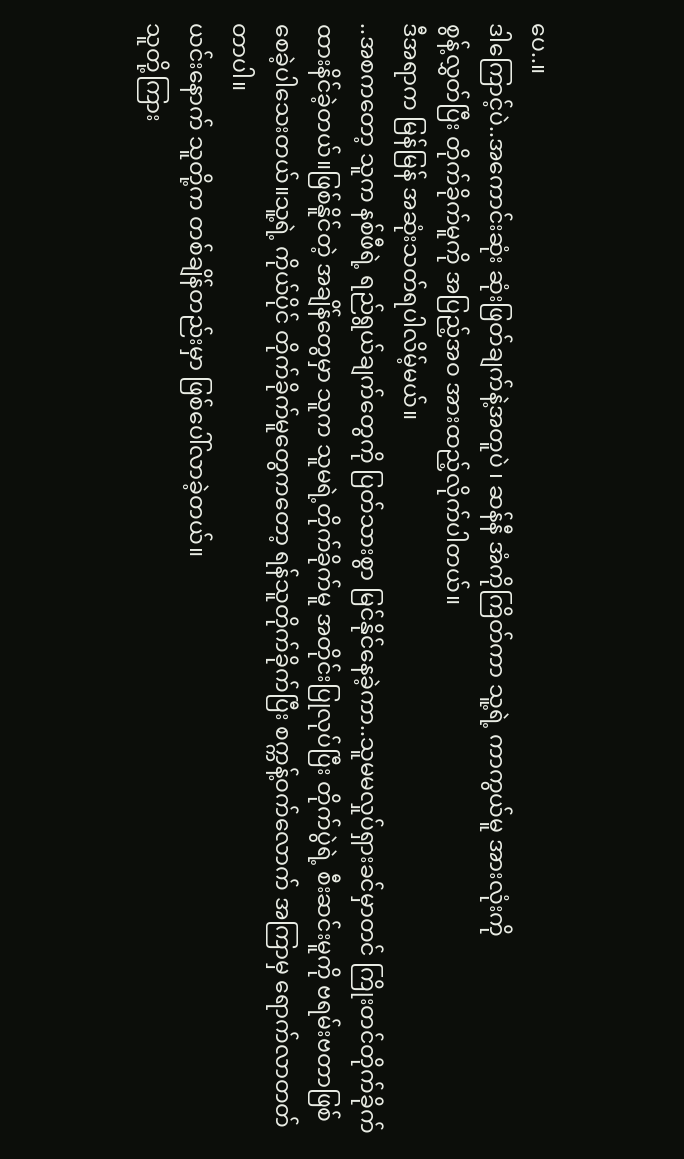ပေ..။
ဒါကြောင့်ပဲ..အကောင်းဆုံး ဆုံးဖြတ်ချက်နဲ့အတူပဲ ၊ ဆန်နီ အံကိုကြိတ်ကာ သူ့ရဲ့ ကာကွယ်မူ အားလုံးကို
စွန့်လွှတ်ပြီး တိုက်ခိုက်မူကို အပြည့်အဝ အားထည့်လိုက်ပါတယ်။
ဒီအရာက မြန်မြန် အဆုံးသတ်ရပါလိမ့်မယ်။
..အစကတော့ သူက နစ်ဖီရဲ့ ရည်ရွယ်ချက်တွေကို ပြတ်သားစွာ မြင်နိုင်နေခဲ့ကာ..သူမမလှုပ်ရှားခင်မှာတင် ကြိုးတင်တိုက်ခိုက်ထားနိင်ခဲ့တယ်။ဖြစ်နိူင်တဲ့ အချိန်တွေမှာ သူက သူမရဲ့တိုက်ခိုက်မူ အတိုင်းပြုလုပ်ပြီး တိုက်ပွဲရဲ့ စီးဆင်းမူကို ဗရမ်းဗတာဖြစ်စေခဲ့ပါသေးတယ်။သူ့ရဲ့ ကိုယ်ပိုင် တိုက်ခိုက်မူတွေကတော့ ရန်သူတိုက်ခိုက်ပြီး စက္ကန့်ဝက်လောက် အကြာမှ ရောက်လာတတ်တာပါ။
ယင်းနောက် သူတို့က တစ်ချိန်တည်းမှာ ဖြစ်ပေါ်လာခဲ့တယ်။
သူတို့ကြား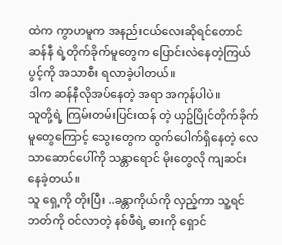ထဲက ကွာဟမူက အနည်းငယ်လေးဆိုရင်တောင် ဆန်နီ ရဲ့တိုက်ခိုက်မူတွေက ပြောင်းလဲနေတဲ့ကြယ်ပွင့်ကို အသာစီး ရလာခဲ့ပါတယ်။
ဒါက ဆန်နီလိုအပ်နေတဲ့ အရာ အကုန်ပါပဲ။
သူတို့ရဲ့ ကြမ်းတမ်းပြင်းထန် တဲ့ ယှဥ်ပြိုင်တိုက်ခိုက်မူတွေကြောင့် သွေးတွေက ထွက်ပေါက်ရှိနေတဲ့ လေသာဆောင်ပေါ်ကို သန္တာရောင် မိုးတွေလို ကျဆင်းနေခဲ့တယ်။
သူ ရှေ့ကို တိုးပြီး ..ခန္တာကိုယ်ကို လှည့်ကာ သူ့ရင်ဘတ်ကို ဝင်လာတဲ့ နစ်ဖီရဲ့ ဓားကို ရှောင်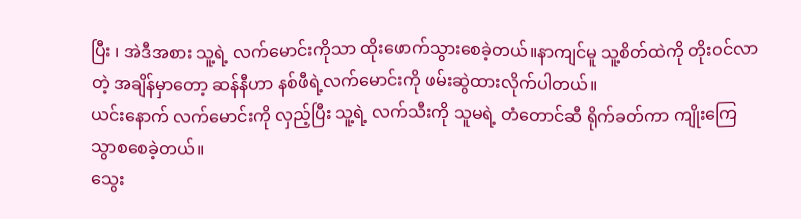ပြီး ၊ အဲဒီအစား သူ့ရဲ့ လက်မောင်းကိုသာ ထိုးဖောက်သွားစေခဲ့တယ်။နာကျင်မူ သူ့စိတ်ထဲကို တိုးဝင်လာတဲ့ အချိန်မှာတော့ ဆန်နီဟာ နစ်ဖီရဲ့လက်မောင်းကို ဖမ်းဆွဲထားလိုက်ပါတယ်။
ယင်းနောက် လက်မောင်းကို လှည့်ပြီး သူ့ရဲ့ လက်သီးကို သူမရဲ့ တံတောင်ဆီ ရိုက်ခတ်ကာ ကျိုးကြေသွာစစေခဲ့တယ်။
သွေး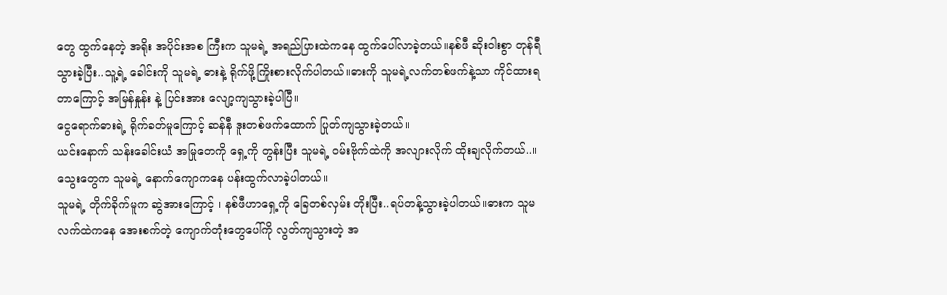တွေ ထွက်နေတဲ့ အရိုး အပိုင်းအစ ကြီးက သူမရဲ့ အရည်ပြားထဲကနေ ထွက်ပေါ်လာခဲ့တယ်။နစ်ဖီ ဆိုးဝါးစွာ တုန်ရီသွားခဲ့ပြီး..သူ့ရဲ့ ခေါင်းကို သူမရဲ့ ဓားနဲ့ ရိုက်ဖို့ကြိုးစားလိုက်ပါတယ်။ဓားကို သူမရဲ့လက်တစ်ဖက်နဲ့သာ ကိုင်ထားရတာကြောင့် အမြန်နှုန်း နဲ့ ပြင်းအား လျော့ကျသွားခဲ့ပါပြီ။
ငွေရောက်ဓားရဲ့ ရိုက်ခတ်မူကြောင့် ဆန်နီ ဒူးတစ်ဖက်ထောက် ပြုတ်ကျသွားခဲ့တယ်။
ယင်းနောက် သန်းခေါင်းယံ အမြုတေကို ရှေ့ကို တွန်းပြီး သူမရဲ့ ဝမ်းဗိုက်ထဲကို အလျားလိုက် ထိုးချလိုက်တယ်..။သွေးတွေက သူမရဲ့ နောက်ကျောကနေ ပန်းထွက်လာခဲ့ပါတယ်။
သူမရဲ့ တိုက်ခိုက်မူက ဆွဲအားကြောင့် ၊ နစ်ဖီဟာရှေ့ကို ခြေတစ်လှမ်း တိုးပြီး..ရပ်တန့်သွားခဲ့ပါတယ်။ဓားက သူမလက်ထဲကနေ အေးစက်တဲ့ ကျောက်တုံးတွေပေါ်ကို လွတ်ကျသွားတဲ့ အ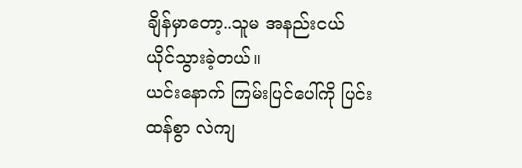ချိန်မှာတော့..သူမ အနည်းငယ် ယိုင်သွားခဲ့တယ်။
ယင်းနောက် ကြမ်းပြင်ပေါ်ကို ပြင်းထန်စွာ လဲကျ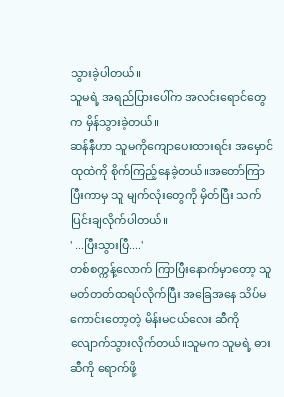သွားခဲ့ပါတယ်။
သူမရဲ့ အရည်ပြားပေါ်က အလင်းရောင်တွေက မှိန်သွားခဲ့တယ်။
ဆန်နီဟာ သူမကိုကျောပေးထားရင်း အမှောင်ထုထဲကို စိုက်ကြည့်နေခဲ့တယ်။အတော်ကြာပြီးကာမှ သူ မျက်လုံးတွေကို မှိတ်ပြီး သက်ပြင်းချလိုက်ပါတယ်။
' ...ပြီးသွားပြီ....'
တစ်စက္ကန့်လောက် ကြာပြီးနောက်မှာတော့ သူ မတ်တတ်ထရပ်လိုက်ပြီး အခြေအနေ သိပ်မကောင်းတော့တဲ့ မိန်းမငယ်လေး ဆီကို လျောက်သွားလိုက်တယ်။သူမက သူမရဲ့ ဓားဆီကို ရောက်ဖို့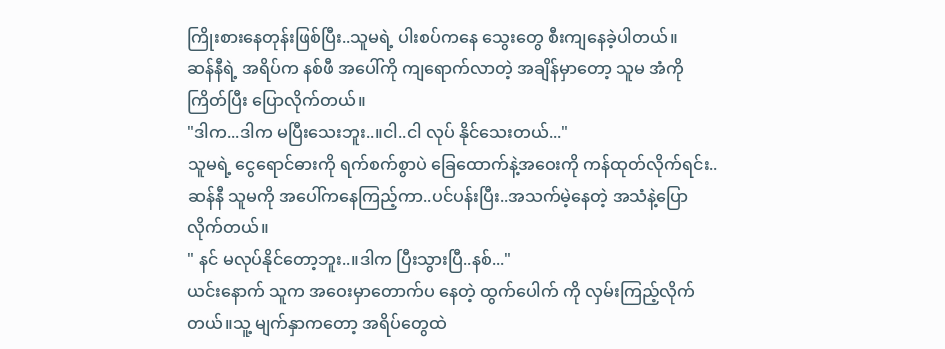ကြိုးစားနေတုန်းဖြစ်ပြီး..သူမရဲ့ ပါးစပ်ကနေ သွေးတွေ စီးကျနေခဲ့ပါတယ်။
ဆန်နီရဲ့ အရိပ်က နစ်ဖီ အပေါ်ကို ကျရောက်လာတဲ့ အချိန်မှာတော့ သူမ အံကိုကြိတ်ပြီး ပြောလိုက်တယ်။
"ဒါက...ဒါက မပြီးသေးဘူး..။ငါ..ငါ လုပ် နိုင်သေးတယ်..."
သူမရဲ့ ငွေရောင်ဓားကို ရက်စက်စွာပဲ ခြေထောက်နဲ့အဝေးကို ကန်ထုတ်လိုက်ရင်း..ဆန်နီ သူမကို အပေါ်ကနေကြည့်ကာ..ပင်ပန်းပြီး..အသက်မဲ့နေတဲ့ အသံနဲ့ပြောလိုက်တယ်။
" နင် မလုပ်နိုင်တော့ဘူး..။ဒါက ပြီးသွားပြီ..နစ်..."
ယင်းနောက် သူက အဝေးမှာတောက်ပ နေတဲ့ ထွက်ပေါက် ကို လှမ်းကြည့်လိုက်တယ်။သူ့ မျက်နှာကတော့ အရိပ်တွေထဲ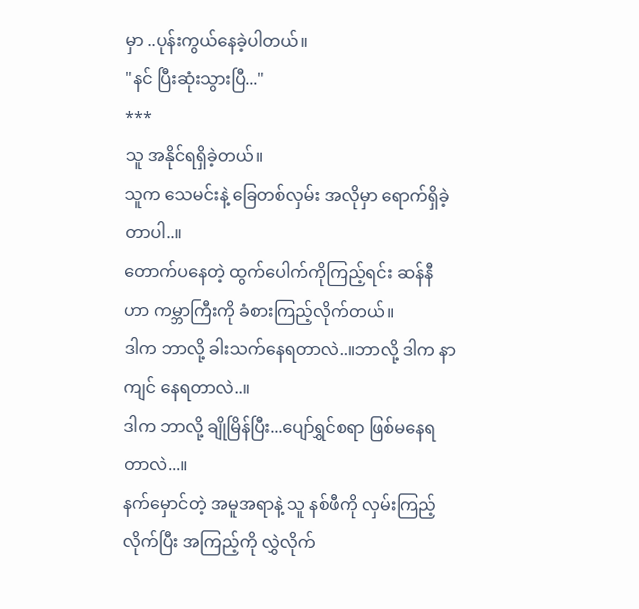မှာ ..ပုန်းကွယ်နေခဲ့ပါတယ်။
"နင် ပြီးဆုံးသွားပြီ..."
***
သူ အနိုင်ရရှိခဲ့တယ်။
သူက သေမင်းနဲ့ ခြေတစ်လှမ်း အလိုမှာ ရောက်ရှိခဲ့တာပါ..။
တောက်ပနေတဲ့ ထွက်ပေါက်ကိုကြည့်ရင်း ဆန်နီဟာ ကမ္ဘာကြီးကို ခံစားကြည့်လိုက်တယ်။
ဒါက ဘာလို့ ခါးသက်နေရတာလဲ..။ဘာလို့ ဒါက နာကျင် နေရတာလဲ..။
ဒါက ဘာလို့ ချိုမြိန်ပြီး...ပျော်ရွှင်စရာ ဖြစ်မနေရတာလဲ...။
နက်မှောင်တဲ့ အမူအရာနဲ့ သူ နစ်ဖီကို လှမ်းကြည့်လိုက်ပြီး အကြည့်ကို လွှဲလိုက်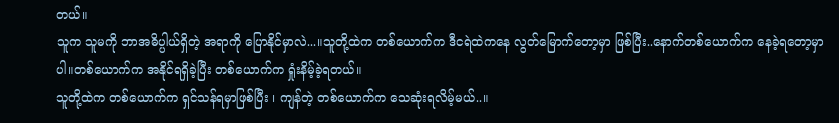တယ်။
သူက သူမကို ဘာအဓိပ္ပါယ်ရှိတဲ့ အရာကို ပြောနိုင်မှာလဲ...။သူတို့ထဲက တစ်ယောက်က ဒီငရဲထဲကနေ လွတ်မြောက်တော့မှာ ဖြစ်ပြီး..နောက်တစ်ယောက်က နေခဲ့ရတော့မှာပါ။တစ်ယောက်က အနိုင်ရရှိခဲ့ပြီး တစ်ယောက်က ရှုံးနိမ့်ခဲ့ရတယ်။
သူတို့ထဲက တစ်ယောက်က ရှင်သန်ရမှာဖြစ်ပြီး ၊ ကျန်တဲ့ တစ်ယောက်က သေဆုံးရလိမ့်မယ်..။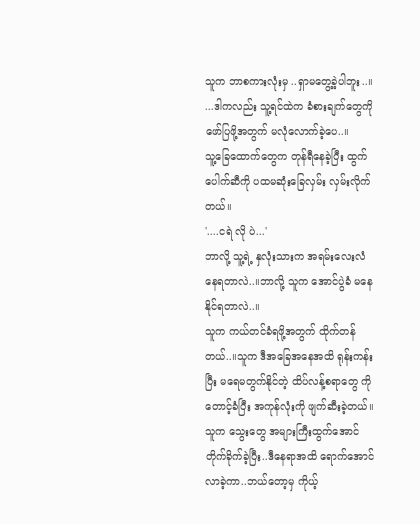သူက ဘာစကားလုံးမှ ..ရှာမတွေ့ခဲ့ပါဘူး..။
...ဒါကလည်း သူ့ရင်ထဲက ခံစားချက်တွေကို ဖော်ပြဖို့အတွက် မလုံလောက်ခဲ့ပေ..။
သူ့ခြေထောက်တွေက တုန်ရီနေခဲ့ပြီး ထွက်ပေါက်ဆီကို ပထမဆုံးခြေလှမ်း လှမ်းလိုက်တယ်။
'....ငရဲ လို ပဲ...'
ဘာလို့ သူ့ရဲ့ နှလုံးသားက အရမ်းလေးလံ နေရတာလဲ..။ဘာလို့ သူက အောင်ပွဲခံ မနေနိုင်ရတာလဲ..။
သူက ကယ်တင်ခံရဖို့အတွက် ထိုက်တန်တယ်..။သူက ဒီအခြေအနေအထိ ရုန်းကန်းပြီး မရေမတွက်နိုင်တဲ့ ထိပ်လန့်စရာတွေ ကို တောင့်ခံပြီး အကုန်လုံးကို ဖျက်ဆီးခဲ့တယ်။သူက သွေးတွေ အများကြီးထွက်အောင် တိုက်ခိုက်ခဲ့ပြီး..ဒီနေရာအထိ ရောက်အောင် လာခဲ့ကာ..ဘယ်တော့မှ ကိုယ့်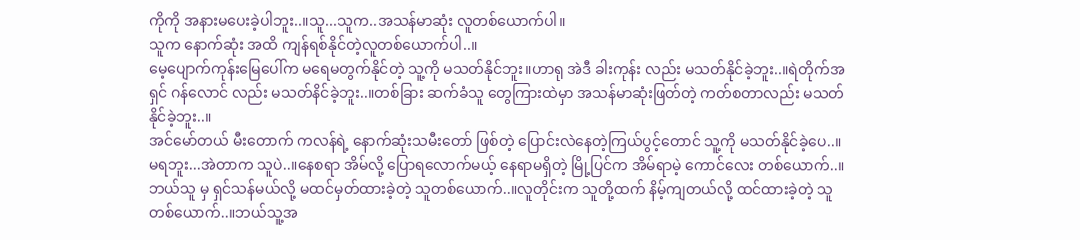ကိုကို အနားမပေးခဲ့ပါဘူး..။သူ...သူက..အသန်မာဆုံး လူတစ်ယောက်ပါ။
သူက နောက်ဆုံး အထိ ကျန်ရစ်နိုင်တဲ့လူတစ်ယောက်ပါ..။
မေ့ပျောက်ကုန်းမြေပေါ်က မရေမတွက်နိုင်တဲ့ သူ့ကို မသတ်နိုင်ဘူး။ဟာရု အဲဒီ ခါးကုန်း လည်း မသတ်နိုင်ခဲ့ဘူး..။ရဲတိုက်အရှင် ဂန်လောင် လည်း မသတ်နိင်ခဲ့ဘူး..။တစ်ခြား ဆက်ခံသူ တွေကြားထဲမှာ အသန်မာဆုံးဖြတ်တဲ့ ကတ်စတာလည်း မသတ်နိုင်ခဲ့ဘူး..။
အင်မော်တယ် မီးတောက် ကလန်ရဲ့ နောက်ဆုံးသမီးတော် ဖြစ်တဲ့ ပြောင်းလဲနေတဲ့ကြယ်ပွင့်တောင် သူ့ကို မသတ်နိုင်ခဲ့ပေ..။
မရဘူး...အဲတာက သူပဲ..။နေစရာ အိမ်လို့ ပြောရလောက်မယ့် နေရာမရှိတဲ့ မြို့ပြင်က အိမ်ရာမဲ့ ကောင်လေး တစ်ယောက်..။ဘယ်သူ မှ ရှင်သန်မယ်လို့ မထင်မှတ်ထားခဲ့တဲ့ သူတစ်ယောက်..။လူတိုင်းက သူတို့ထက် နိမ့်ကျတယ်လို့ ထင်ထားခဲ့တဲ့ သူ တစ်ယောက်..။ဘယ်သူ့အ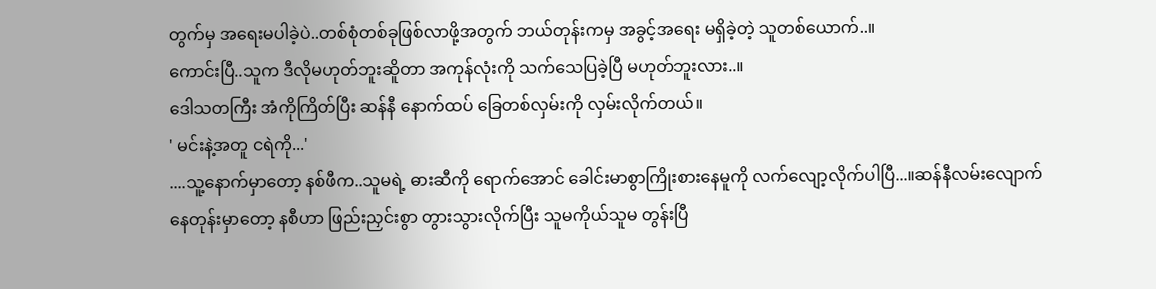တွက်မှ အရေးမပါခဲ့ပဲ..တစ်စုံတစ်ခုဖြစ်လာဖို့အတွက် ဘယ်တုန်းကမှ အခွင့်အရေး မရှိခဲ့တဲ့ သူတစ်ယောက်..။
ကောင်းပြီ..သူက ဒီလိုမဟုတ်ဘူးဆိူတာ အကုန်လုံးကို သက်သေပြခဲ့ပြီ မဟုတ်ဘူးလား..။
ဒေါသတကြီး အံကိုကြိတ်ပြီး ဆန်နီ နောက်ထပ် ခြေတစ်လှမ်းကို လှမ်းလိုက်တယ်။
' မင်းနဲ့အတူ ငရဲကို...'
....သူ့နောက်မှာတော့ နစ်ဖီက..သူမရဲ့ ဓားဆီကို ရောက်အောင် ခေါင်းမာစွာကြိုးစားနေမူကို လက်လျော့လိုက်ပါပြီ...။ဆန်နီလမ်းလျောက် နေတုန်းမှာတော့ နစီဟာ ဖြည်းညှင်းစွာ တွားသွားလိုက်ပြီး သူမကိုယ်သူမ တွန်းပြီ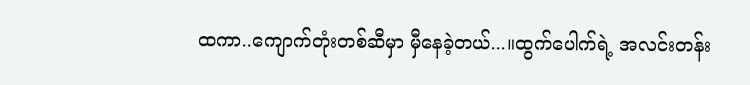ထကာ..ကျောက်တုံးတစ်ဆီမှာ မှီနေခဲ့တယ်...။ထွက်ပေါက်ရဲ့ အလင်းတန်း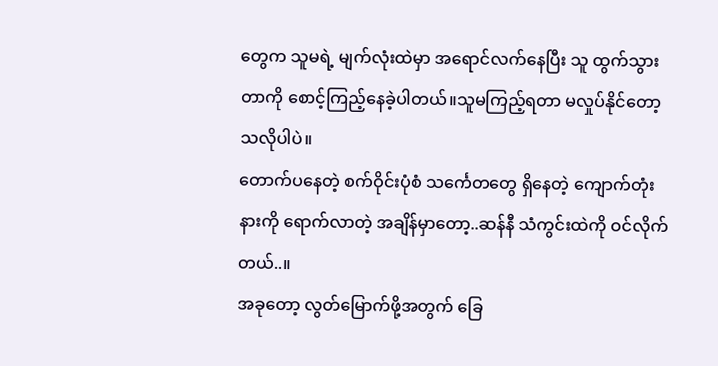တွေက သူမရဲ့ မျက်လုံးထဲမှာ အရောင်လက်နေပြီး သူ ထွက်သွားတာကို စောင့်ကြည့်နေခဲ့ပါတယ်။သူမကြည့်ရတာ မလှုပ်နိုင်တော့ သလိုပါပဲ။
တောက်ပနေတဲ့ စက်ဝိုင်းပုံစံ သင်္ကေတတွေ ရှိနေတဲ့ ကျောက်တုံးနားကို ရောက်လာတဲ့ အချိန်မှာတော့..ဆန်နီ သံကွင်းထဲကို ဝင်လိုက်တယ်..။
အခုတော့ လွတ်မြောက်ဖို့အတွက် ခြေ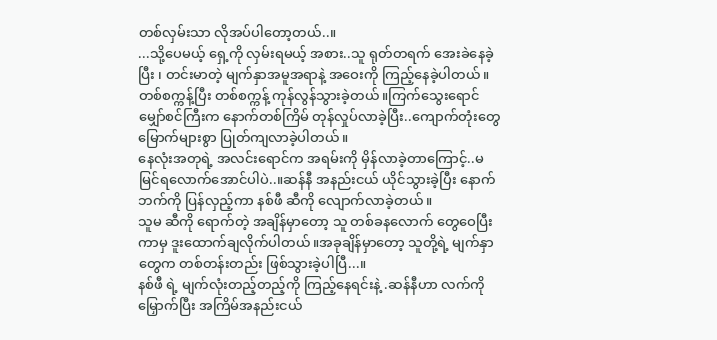တစ်လှမ်းသာ လိုအပ်ပါတော့တယ်..။
...သို့ပေမယ့် ရှေ့ကို လှမ်းရမယ့် အစား..သူ ရုတ်တရက် အေးခဲနေခဲ့ပြီး ၊ တင်းမာတဲ့ မျက်နှာအမူအရာနဲ့ အဝေးကို ကြည့်နေခဲ့ပါတယ်။
တစ်စက္ကန့်ပြီး တစ်စက္ကန့် ကုန်လွန်သွားခဲ့တယ်။ကြက်သွေးရောင် မျှော်စင်ကြီးက နောက်တစ်ကြိမ် တုန်လှုပ်လာခဲ့ပြီး..ကျောက်တုံးတွေ မြောက်များစွာ ပြုတ်ကျလာခဲ့ပါတယ်။
နေလုံးအတုရဲ့ အလင်းရောင်က အရမ်းကို မှိန်လာခဲ့တာကြောင့်..မမြင်ရလောက်အောင်ပါပဲ..။ဆန်နီ အနည်းငယ် ယိုင်သွားခဲ့ပြီး နောက်ဘက်ကို ပြန်လှည့်ကာ နစ်ဖီ ဆီကို လျောက်လာခဲ့တယ်။
သူမ ဆီကို ရောက်တဲ့ အချိန်မှာတော့ သူ တစ်ခနလောက် တွေဝေပြီးကာမှ ဒူးထောက်ချလိုက်ပါတယ်။အခုချိန်မှာတော့ သူတို့ရဲ့ မျက်နှာတွေက တစ်တန်းတည်း ဖြစ်သွားခဲ့ပါပြီ...။
နစ်ဖီ ရဲ့ မျက်လုံးတည့်တည့်ကို ကြည့်နေရင်းနဲ့ .ဆန်နီဟာ လက်ကို မြှောက်ပြီး အကြိမ်အနည်းငယ်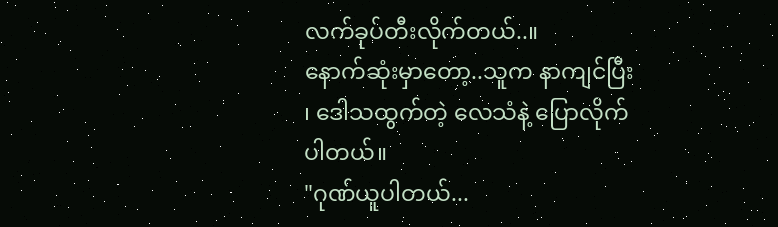လက်ခုပ်တီးလိုက်တယ်..။
နောက်ဆုံးမှာတော့..သူက နာကျင်ပြီး ၊ ဒေါသထွက်တဲ့ လေသံနဲ့ ပြောလိုက်ပါတယ်။
"ဂုဏ်ယူပါတယ်...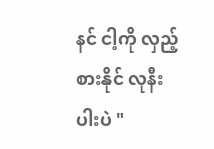နင် ငါ့ကို လှည့်စားနိုင် လုနီးပါးပဲ "